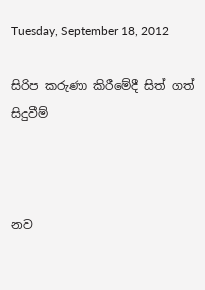Tuesday, September 18, 2012

සිරිප කරුණා කිරීමේදී සිත් ගත් සිදුවීම්



නව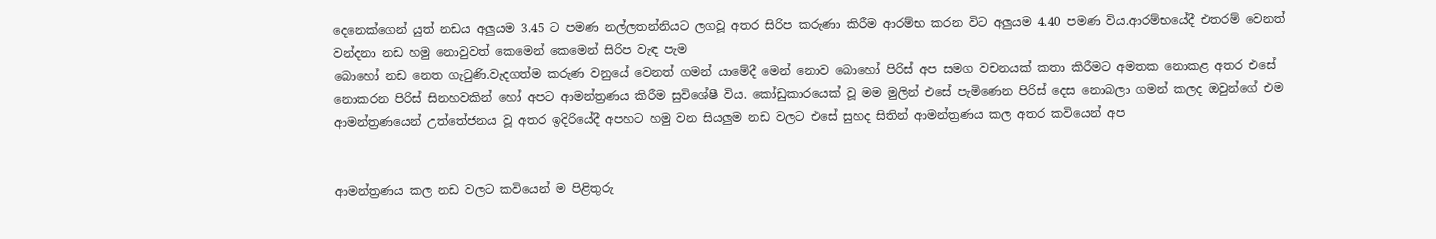දෙනෙක්ගෙන් යුත් නඩය අලුයම 3.45 ට පමණ නල්ලතන්නියට ලගවූ අතර සිරිප කරුණා කිරීම ආරම්භ කරන විට අලුයම 4.40 පමණ විය.ආරම්භයේදී එතරම් වෙනත් වන්දනා නඩ හමු නොවුවත් කෙමෙන් කෙමෙන් සිරිප වැඳ පැම
බොහෝ නඩ නෙත ගැටුණි.වැදගත්ම කරුණ වනුයේ වෙනත් ගමන් යාමේදී මෙන් නොව බොහෝ පිරිස් අප සමග වචනයක් කතා කිරීමට අමතක නොකළ අතර එසේ නොකරන පිරිස් සිනහවකින් හෝ අපට ආමන්ත්‍රණය කිරීම සුවිශේෂී විය. කෝඩුකාරයෙක් වූ මම මුලින් එසේ පැමිණෙන පිරිස් දෙස නොබලා ගමන් කලද ඔවුන්ගේ එම ආමන්ත්‍රණයෙන් උත්තේජනය වූ අතර ඉදිරියේදී අපහට හමු වන සියලුම නඩ වලට එසේ සුහද සිතින් ආමන්ත්‍රණය කල අතර කවියෙන් අප


ආමන්ත්‍රණය කල නඩ වලට කවියෙන් ම පිළිතුරු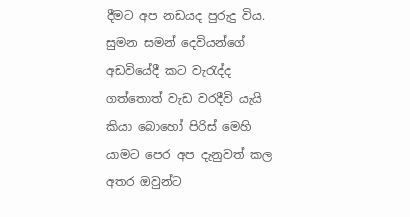දීමට අප නඩයද පුරුදු විය. සුමන සමන් දෙවියන්ගේ අඩවියේදී කට වැරැද්ද ගත්තොත් වැඩ වරදීවි යැයි කියා බොහෝ පිරිස් මෙහි යාමට පෙර අප දැනුවත් කල අතර ඔවුන්ට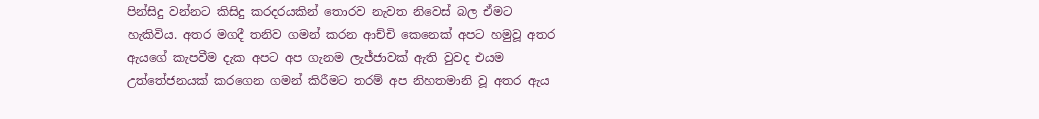පින්සිදු වන්නට කිසිදු කරදරයකින් තොරව නැවත නිවෙස් බල ඒමට හැකිවිය. අතර මගදී තනිව ගමන් කරන ආච්චි කෙනෙක් අපට හමුවූ අතර ඇයගේ කැපවීම දැක අපට අප ගැනම ලැජ්ජාවක් ඇති වුවද එයම උත්තේජනයක් කරගෙන ගමන් කිරීමට තරම් අප නිහතමානි වූ අතර ඇය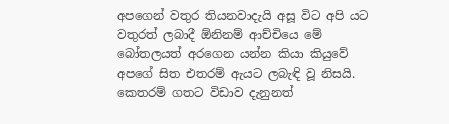අපගෙන් වතුර තියනවාදැයි අසූ විට අපි යට වතුරත් ලබාදී ඕනිනම් ආච්චියෙ මේ බෝතලයත් අරගෙන යන්න කියා කියුවේ අපගේ සිත එතරම් ඇයට ලබැඳි වූ නිසයි.
කෙතරම් ගතට විඩාව දැනුනත්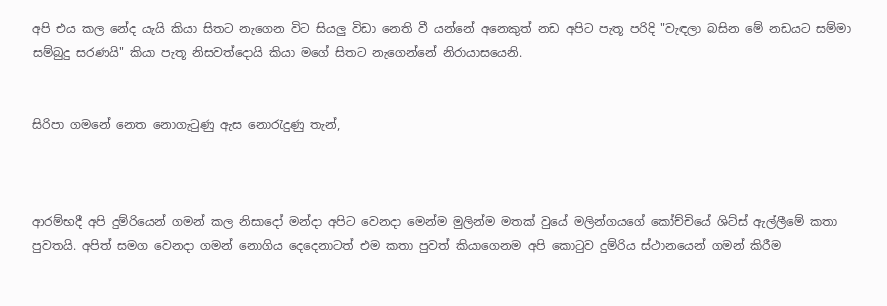අපි එය කල නේද යැයි කියා සිතට නැගෙන විට සියලු විඩා නෙති වී යන්නේ අනෙකුත් නඩ අපිට පැතූ පරිදි "වැඳලා බසින මේ නඩයට සම්මා සම්බුදු සරණයි" කියා පැතූ නිසවත්දොයි කියා මගේ සිතට නැගෙන්නේ නිරායාසයෙනි.


සිරිපා ගමනේ නෙත නොගැටුණු ඇස නොරැදුණු තැන්,



ආරම්භදී අපි දුම්රියෙන් ගමන් කල නිසාදෝ මන්දා අපිට වෙනදා මෙන්ම මුලින්ම මතක් වුයේ මලින්ගයගේ කෝච්චියේ ශිට්ස් ඇල්ලීමේ කතා පුවතයි. අපිත් සමග වෙනදා ගමන් නොගිය දෙදෙනාටත් එම කතා පුවත් කියාගෙනම අපි කොටුව දුම්රිය ස්ථානයෙන් ගමන් කිරීම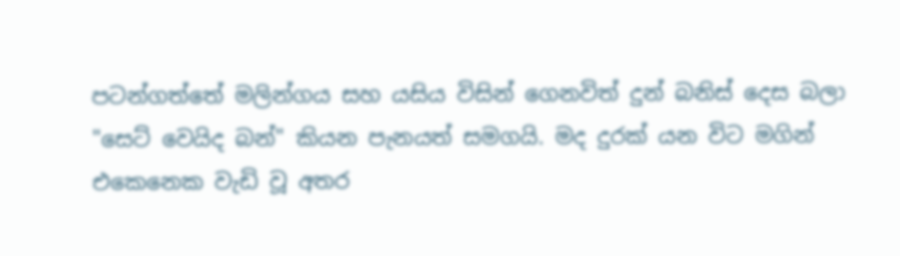පටන්ගත්තේ මලින්ගය සහ යසිය විසින් ගෙනවිත් දුන් බනිස් දෙස බලා "සෙට් වෙයිද බන්" කියන පැනයත් සමගයි. මද දුරක් යන විට මගින් එකෙනෙක වැඩි වූ අතර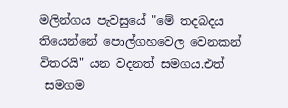මලින්ගය පැවසුයේ "මේ තදබදය තියෙන්නේ පොල්ගහවෙල වෙනකන් විතරයි" යන වදනත් සමගය.එත්
 සමගම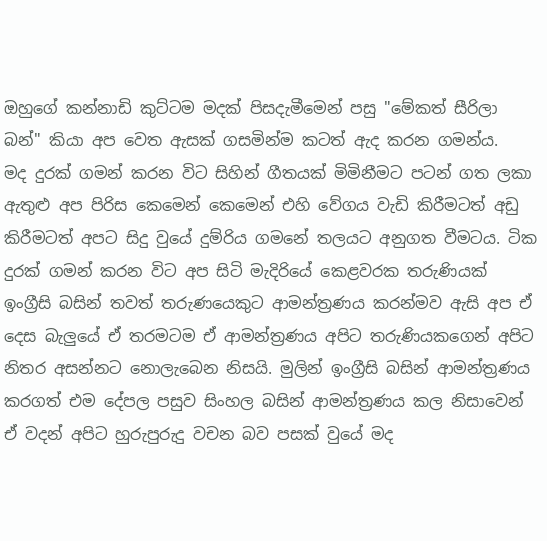ඔහුගේ කන්නාඩි කුට්ටම මදක් පිසදැමීමෙන් පසු "මේකත් සීරිලා බන්" කියා අප වෙත ඇසක් ගසමින්ම කටත් ඇද කරන ගමන්ය.
මද දුරක් ගමන් කරන විට සිහින් ගීතයක් මිමිනීමට පටන් ගත ලකා ඇතුළු අප පිරිස කෙමෙන් කෙමෙන් එහි වේගය වැඩි කිරීමටත් අඩු කිරීමටත් අපට සිදු වුයේ දුම්රිය ගමනේ තලයට අනුගත වීමටය. ටික දුරක් ගමන් කරන විට අප සිටි මැදිරියේ කෙළවරක තරුණියක් ඉංග්‍රීසි බසින් තවත් තරුණයෙකුට ආමන්ත්‍රණය කරන්මව ඇසි අප ඒ දෙස බැලුයේ ඒ තරමටම ඒ ආමන්ත්‍රණය අපිට තරුණියකගෙන් අපිට නිතර අසන්නට නොලැබෙන නිසයි. මුලින් ඉංග්‍රීසි බසින් ආමන්ත්‍රණය කරගත් එම දේපල පසුව සිංහල බසින් ආමන්ත්‍රණය කල නිසාවෙන් ඒ වදන් අපිට හුරුපුරුදු වචන බව පසක් වුයේ මද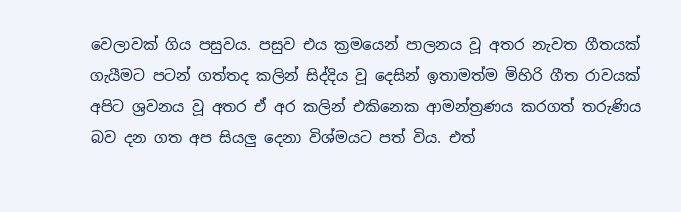වෙලාවක් ගිය පසුවය. පසුව එය ක්‍රමයෙන් පාලනය වූ අතර නැවත ගීතයක් ගැයීමට පටන් ගත්තද කලින් සිද්දිය වූ දෙසින් ඉතාමත්ම මිහිරි ගීත රාවයක් අපිට ශ්‍රවනය වූ අතර ඒ අර කලින් එකිනෙක ආමන්ත්‍රණය කරගත් තරුණිය බව දන ගත අප සියලු දෙනා විශ්මයට පත් විය. එත්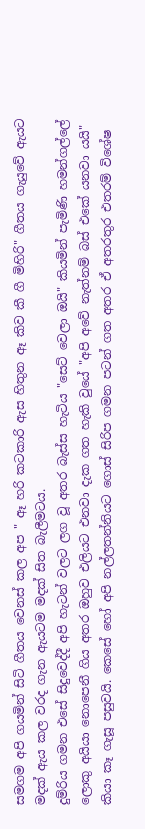සමගම අපි ගයමින් සිටි ගීතය වෙනස් කල අප " ඈ හරි කටකාරි ඇස හිතුන ඈ කිව කී ගී මිහිරි" ගීතය ගැයුවේ ඇයට මදක් ඇය කල වරද ගැන ඇයටම මදක් සිත බැලීමටය.
දුම්රිය ගමන එසේ සිදුවෙද්දී අපි හැටන් වලට ලග වූ අතර බැස්ස හැටිය "සෙට් වෙලා ඔයි" කියමින් පැමිණි හමන්ගල්ලේ ලොකු අයියා නොපෙනී ගිය අතර ඔහුව එලියට එනවා දැක ගත හැකි වුයේ "අපි අවේ නැත්නම් බස් එකේ යනවා යයි" කියා කෑ ගැසූ පසුවයි. කෙසේ හෝ අපි නල්ලතන්නියට ගොස් සිරිප ගමන පටන් ගත අතර ඒ අතරතුර එතරම් විශේෂ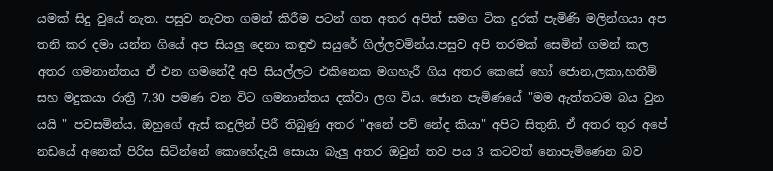යමක් සිදු වුයේ නැත. පසුව නැවත ගමන් කිරීම පටන් ගත අතර අපිත් සමග ටික දුරක් පැමිණි මලින්ගයා අප තනි කර දමා යන්න ගියේ අප සියලු දෙනා කඳුළු සයුරේ ගිල්ලවමින්ය.පසුව අපි තරමක් සෙමින් ගමන් කල අතර ගමනාන්තය ඒ එන ගමනේදී අපි සියල්ලට එකිනෙක මගහැරී ගිය අතර කෙසේ හෝ ජොන,ලකා,හතීම් සහ මදුකයා රාත්‍රී 7.30 පමණ වන විට ගමනාන්තය දක්වා ලග විය. ජොන පැමිණයේ "මම ඇත්තටම බය වුන යයි " පවසමින්ය. ඔහුගේ ඇස් කදුලින් පිරී තිබුණු අත‍ර "අනේ පව් නේද කියා" අපිට සිතුනි. ඒ අතර තුර අපේ නඩයේ අනෙක් පිරිස සිටින්නේ කොහේදැයි සොයා බැලු අතර ඔවුන් තව පය 3 කටවත් නොපැමිණෙන බව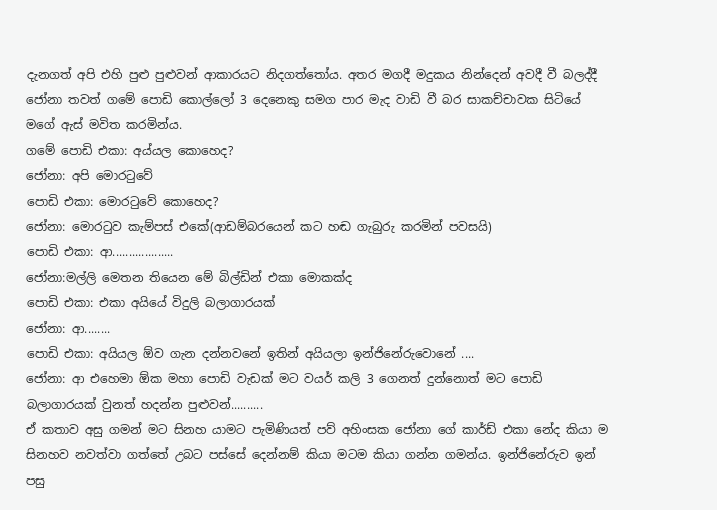දැනගත් අපි එහි පුළු පුළුවන් ආකාරයට නිදගත්තෝය. අතර මගදී මදුකය නින්දෙන් අවදී වී බලද්දී ජෝනා තවත් ගමේ පොඩි කොල්ලෝ 3 දෙනෙකු සමග පාර මැද වාඩි වී බර සාකච්චාවක සිටියේ මගේ ඇස් මවිත කරමින්ය.
ගමේ පොඩි එකා: අය්යල කොහෙද?
ජෝනා: අපි මොරටුවේ
පොඩි එකා: මොරටුවේ කොහෙද?
ජෝනා: මොරටුව කැම්පස් එකේ(ආඩම්බරයෙන් කට හඬ ගැබුරු කරමින් පවසයි)
පොඩි එකා: ආ...................
ජෝනා:මල්ලි මෙතන තියෙන මේ බිල්ඩින් එකා මොකක්ද
පොඩි එකා: එකා අයියේ විදුලි බලාගාරයක්
ජෝනා: ආ........
පොඩි එකා: අයියල ඕව ගැන දන්නවනේ ඉතින් අයියලා ඉන්ජිනේරුවොනේ ....
ජෝනා: ආ එහෙමා ඕක මහා පොඩි වැඩක් මට වයර් කලි 3 ගෙනත් දුන්නොත් මට පොඩි බලාගාරයක් වුනත් හදන්න පුළුවන්..........
ඒ කතාව අසු ගමන් මට සිනහ යාමට පැමිණියත් පව් අහිංසක ජෝනා ගේ කාර්ඩ් එකා නේද කියා ම සිනහව නවත්වා ගත්තේ උබට පස්සේ දෙන්නම් කියා මටම කියා ගන්න ගමන්ය. ඉන්ජිනේරුව ඉන් පසු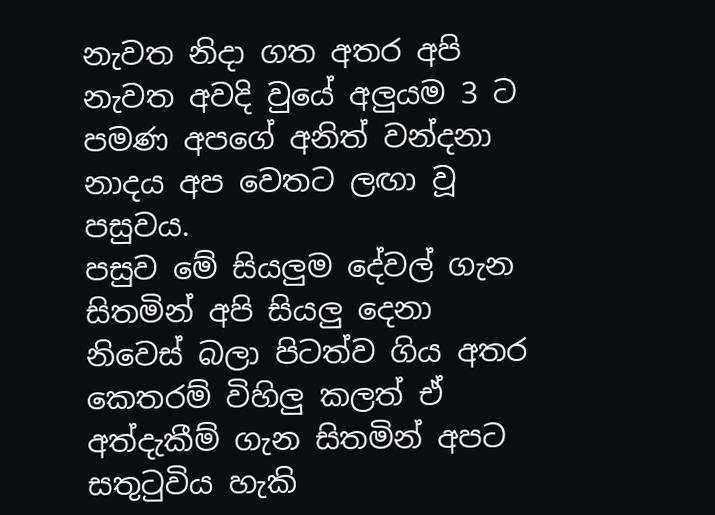නැවත නිදා ගත අතර අපි නැවත අවදි වුයේ අලුයම 3 ට පමණ අපගේ අනිත් වන්දනා නාදය අප වෙතට ලඟා වූ පසුවය.
පසුව මේ සියලුම දේවල් ගැන සිතමින් අපි සියලු දෙනා නිවෙස් බලා පිටත්ව ගිය අතර කෙතරම් විහිලු කලත් ඒ අත්දැකීම් ගැන සිතමින් අපට සතුටුවිය හැකි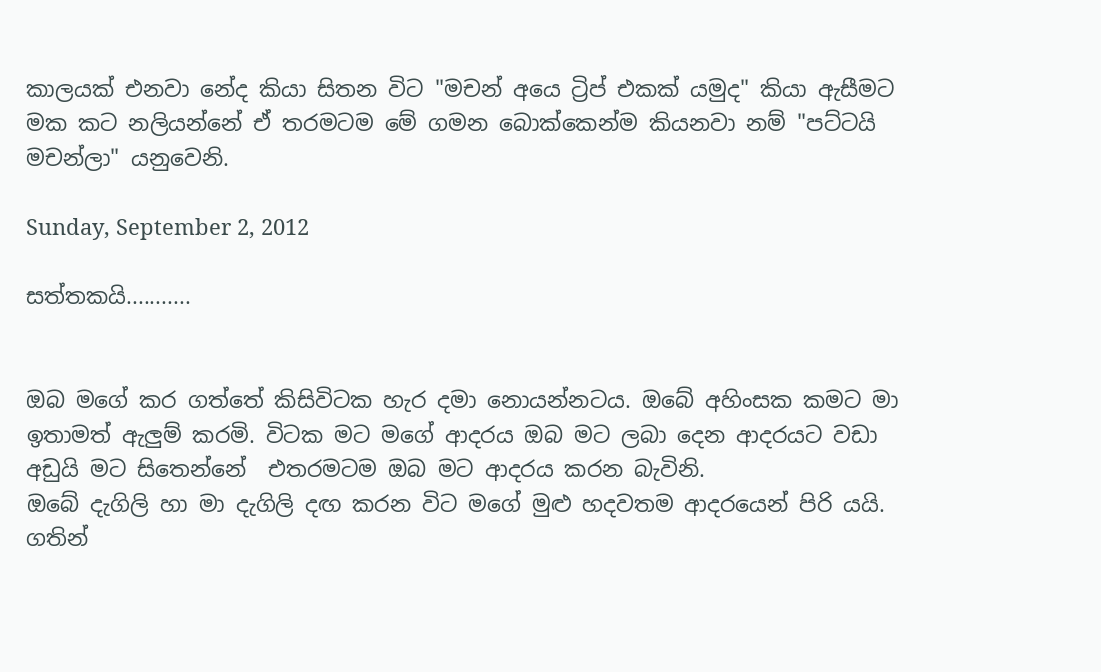කාලයක් එනවා නේද කියා සිතන විට "මචන් අයෙ ට්‍රිප් එකක් යමුද" කියා ඇසීමට මක කට නලියන්නේ ඒ තරමටම මේ ගමන බොක්කෙන්ම කියනවා නම් "පට්ටයි මචන්ලා" යනුවෙනි.

Sunday, September 2, 2012

සත්තකයි...........


ඔබ මගේ කර ගත්තේ කිසිවිටක හැර දමා නොයන්නටය. ඔබේ අහිංසක කමට මා ඉතාමත් ඇලුම් කරමි. විටක මට මගේ ආදරය ඔබ මට ලබා දෙන ආදරයට වඩා අඩුයි මට සිතෙන්නේ  එතරමටම ඔබ මට ආදරය කරන බැවිනි.
ඔබේ දැගිලි හා මා දැගිලි දඟ කරන විට මගේ මුළු හදවතම ආදරයෙන් පිරි යයි. ගතින්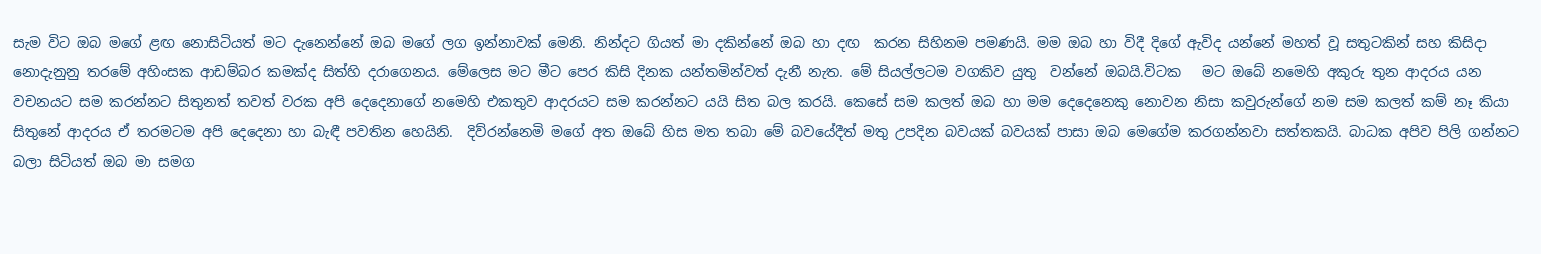සැම විට ඔබ මගේ ළඟ නොසිටියත් මට දැනෙන්නේ ඔබ මගේ ලග ඉන්නාවක් මෙනි. නින්දට ගියත් මා දකින්නේ ඔබ හා දඟ  කරන සිහිනම පමණයි. මම ඔබ හා විදී දිගේ ඇවිද යන්නේ මහත් වූ සතුටකින් සහ කිසිදා නොදැනුනු තරමේ අහිංසක ආඩම්බර කමක්ද සිත්හි දරාගෙනය. මේලෙස මට මීට පෙර කිසි දිනක යන්තමින්වත් දැනී නැත. මේ සියල්ලටම වගකිව යුතු  වන්නේ ඔබයි.විටක   මට ඔබේ නමෙහි අකුරු තුන ආදරය යන වචනයට සම කරන්නට සිතුනත් තවත් වරක අපි දෙදෙනාගේ නමෙහි එකතුව ආදරයට සම කරන්නට යයි සිත බල කරයි. කෙසේ සම කලත් ඔබ හා මම දෙදෙනෙකු නොවන නිසා කවුරුන්ගේ නම සම කලත් කම් නෑ කියා සිතුනේ ආදරය ඒ තරමටම අපි දෙදෙනා හා බැඳී පවතින හෙයිනි.  දිව්රන්නෙමි මගේ අත ඔබේ හිස මත තබා මේ බවයේදීත් මතු උපදින බවයක් බවයක් පාසා ඔබ මෙගේම කරගන්නවා සත්තකයි. බාධක අපිව පිලි ගන්නට බලා සිටියත් ඔබ මා සමග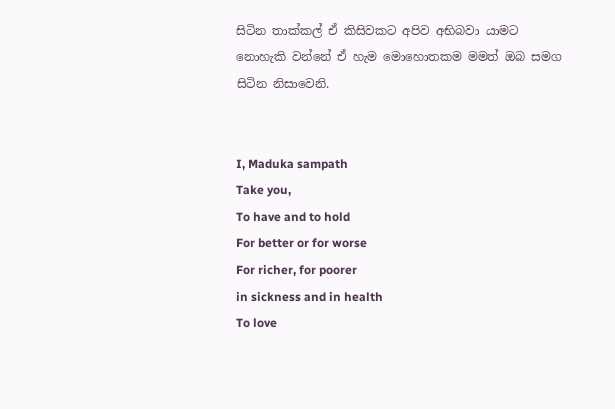සිටින තාක්කල් ඒ කිසිවකට අපිව අභිබවා යාමට නොහැකි වන්නේ ඒ හැම මොහොතකම මමත් ඔබ සමග සිටින නිසාවෙනි.


I, Maduka sampath
Take you,
To have and to hold
For better or for worse
For richer, for poorer
in sickness and in health
To love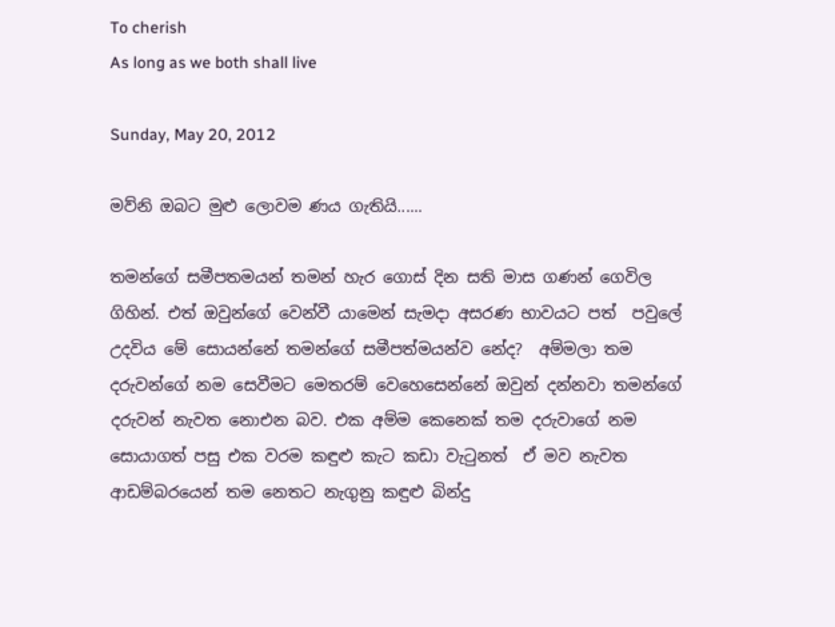To cherish
As long as we both shall live

Sunday, May 20, 2012

මව්නි ඔබට මුළු ලොවම ණය ගැතියි......

තමන්ගේ සමීපතමයන් තමන් හැර ගොස් දින සති මාස ගණන් ගෙවිල ගිහින්. එත් ඔවුන්ගේ වෙන්වී යාමෙන් සැමදා අසරණ භාවයට පත්  පවුලේ උදවිය මේ සොයන්නේ තමන්ගේ සමීපත්මයන්ව නේද?  අම්මලා තම දරුවන්ගේ නම සෙවීමට මෙතරම් වෙහෙසෙන්නේ ඔවුන් දන්නවා තමන්ගේ දරුවන් නැවත නොඑන බව. එක අම්ම කෙනෙක් තම දරුවාගේ නම සොයාගත් පසු එක වරම කඳුළු කැට කඩා වැටුනත්  ඒ මව නැවත ආඩම්බරයෙන් තම නෙතට නැගුනු කඳුළු බින්දු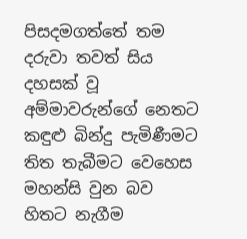පිසදමගත්තේ තම දරුවා තවත් සිය දහසක් වූ අම්මාවරුන්ගේ නෙතට කඳුළු බින්දු පැමිණීමට තිත තැබීමට වෙහෙස මහන්සි වුන බව හිතට නැගීම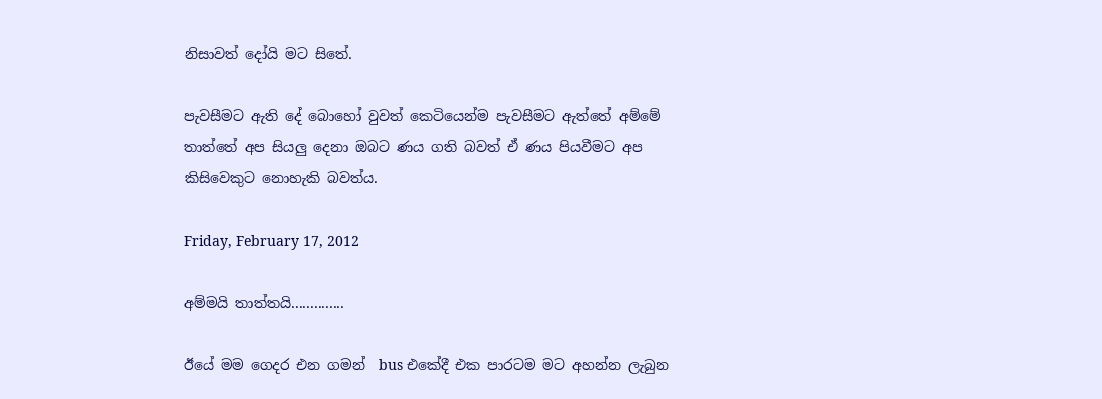නිසාවත් දෝයි මට සිතේ.

පැවසීමට ඇති දේ බොහෝ වුවත් කෙටියෙන්ම පැවසීමට ඇත්තේ අම්මේ තාත්තේ අප සියලු දෙනා ඔබට ණය ගති බවත් ඒ ණය පියවීමට අප කිසිවෙකුට නොහැකි බවත්ය.

Friday, February 17, 2012

අම්මයි තාත්තයි..............

ඊයේ මම ගෙදර එන ගමන්  bus එකේදී එක පාරටම මට අහන්න ලැබුන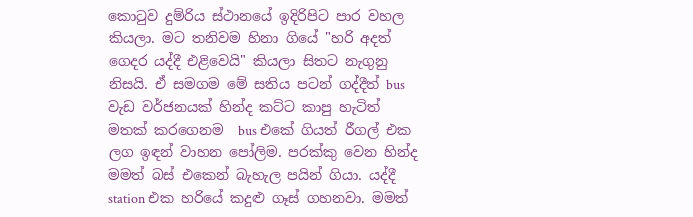කොටුව දුම්රිය ස්ථානයේ ඉදිරිපිට පාර වහල කියලා. මට තනිවම හිනා ගියේ "හරි අදත් ගෙදර යද්දී එළිවෙයි" කියලා සිතට නැගුනු නිසයි. ඒ සමගම මේ සතිය පටන් ගද්දීත් bus වැඩ වර්ජනයක් හින්ද කට්ට කාපු හැටිත් මතක් කරගෙනම  bus එකේ ගියත් රීගල් එක ලග ඉඳන් වාහන පෝලිම. පරක්කු වෙන හින්ද මමත් බස් එකෙන් බැහැල පයින් ගියා. යද්දී station එක හරියේ කදුළු ගෑස් ගහනවා. මමත්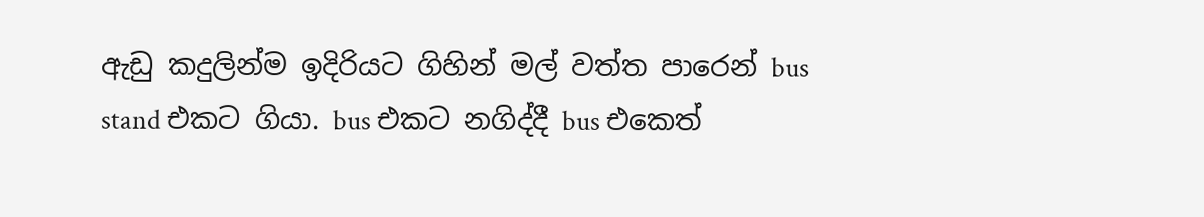ඇඩු කදුලින්ම ඉදිරියට ගිහින් මල් වත්ත පාරෙන් bus stand එකට ගියා. bus එකට නගිද්දී bus එකෙත්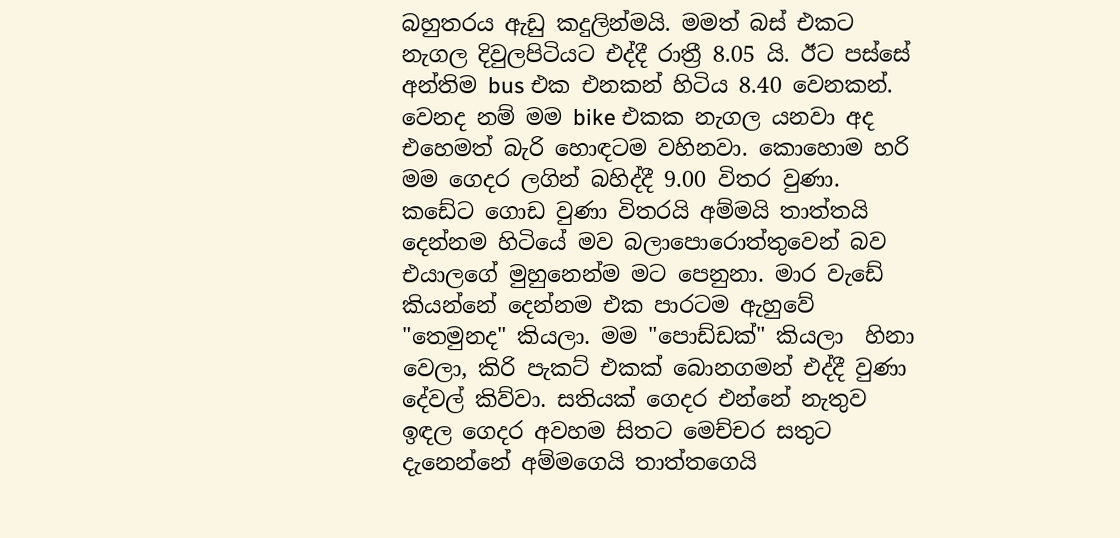බහුතරය ඇඩු කදුලින්මයි. මමත් බස් එකට නැගල දිවුලපිටියට එද්දී රාත්‍රී 8.05 යි. ඊට පස්සේ අන්තිම bus එක එනකන් හිටිය 8.40 වෙනකන්. වෙනද නම් මම bike එකක නැගල යනවා අද එහෙමත් බැරි හොඳටම වහිනවා. කොහොම හරි මම ගෙදර ලගින් බහිද්දී 9.00 විතර වුණා. කඩේට ගොඩ වුණා විතරයි අම්මයි තාත්තයි දෙන්නම හිටියේ මව බලාපොරොත්තුවෙන් බව එයාලගේ මුහුනෙන්ම මට පෙනුනා. මාර වැඩේ කියන්නේ දෙන්නම එක පාරටම ඇහුවේ "තෙමුනද" කියලා. මම "පොඩ්ඩක්" කියලා  හිනා වෙලා, කිරි පැකට් එකක් බොනගමන් එද්දී වුණා දේවල් කිව්වා. සතියක් ගෙදර එන්නේ නැතුව ඉඳල ගෙදර අවහම සිතට මෙච්චර සතුට දැනෙන්නේ අම්මගෙයි තාත්තගෙයි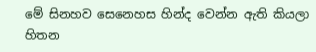මේ සිනහව සෙනෙහස හින්ද වෙන්න ඇති කියලා හිතන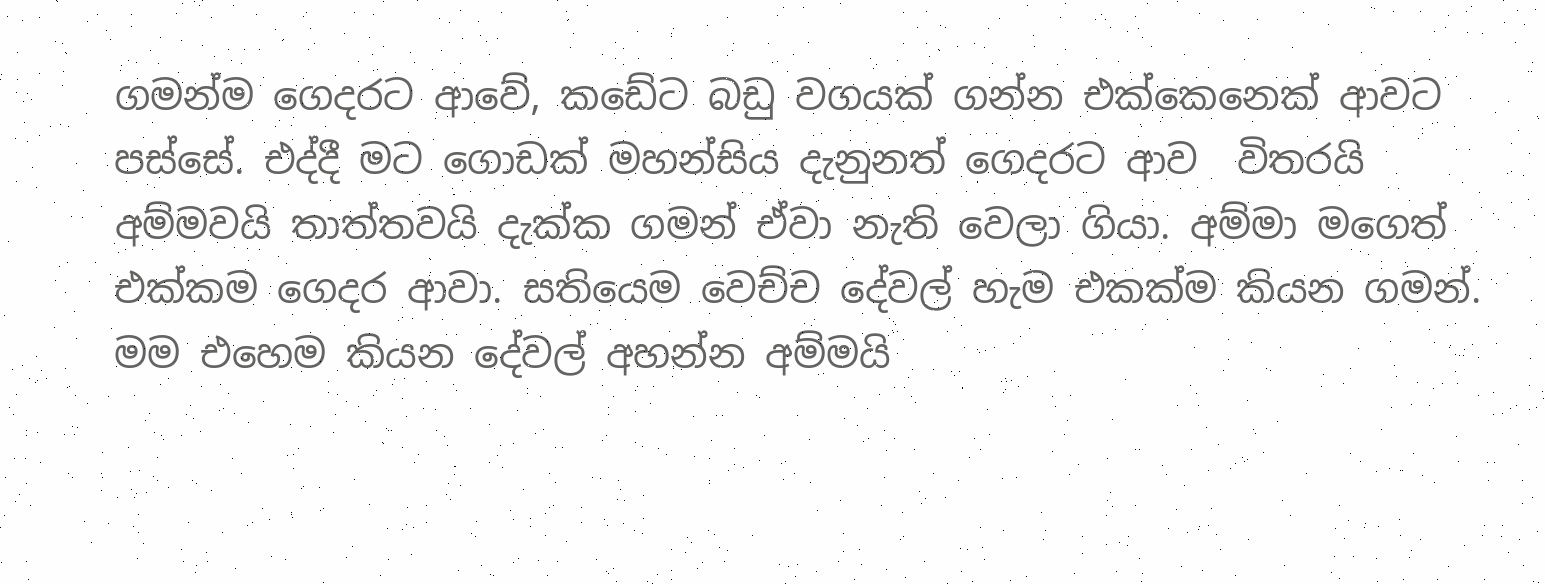ගමන්ම ගෙදරට ආවේ, කඩේට බඩු වගයක් ගන්න එක්කෙනෙක් ආවට පස්සේ. එද්දී මට ගොඩක් මහන්සිය දැනුනත් ගෙදරට ආව  විතරයි අම්මවයි තාත්තවයි දැක්ක ගමන් ඒවා නැති වෙලා ගියා. අම්මා මගෙත් එක්කම ගෙදර ආවා. සතියෙම වෙච්ච දේවල් හැම එකක්ම කියන ගමන්. මම එහෙම කියන දේවල් අහන්න අම්මයි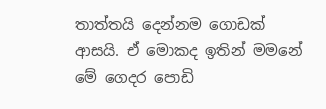තාත්තයි දෙන්නම ගොඩක් ආසයි. ඒ මොකද ඉතින් මමනේ  මේ ගෙදර පොඩි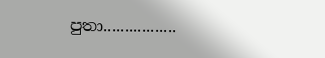පුතා.................